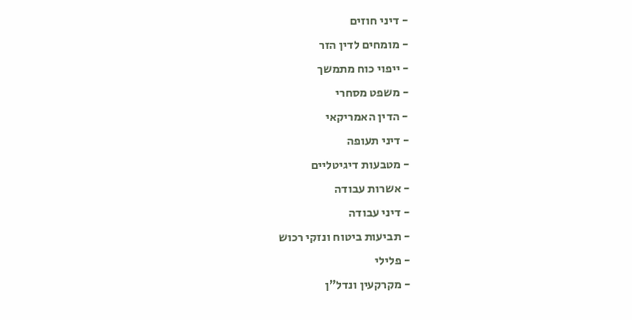- דיני חוזים
- מומחים לדין הזר
- ייפוי כוח מתמשך
- משפט מסחרי
- הדין האמריקאי
- דיני תעופה
- מטבעות דיגיטליים
- אשרות עבודה
- דיני עבודה
- תביעות ביטוח ונזקי רכוש
- פלילי
- מקרקעין ונדל"ן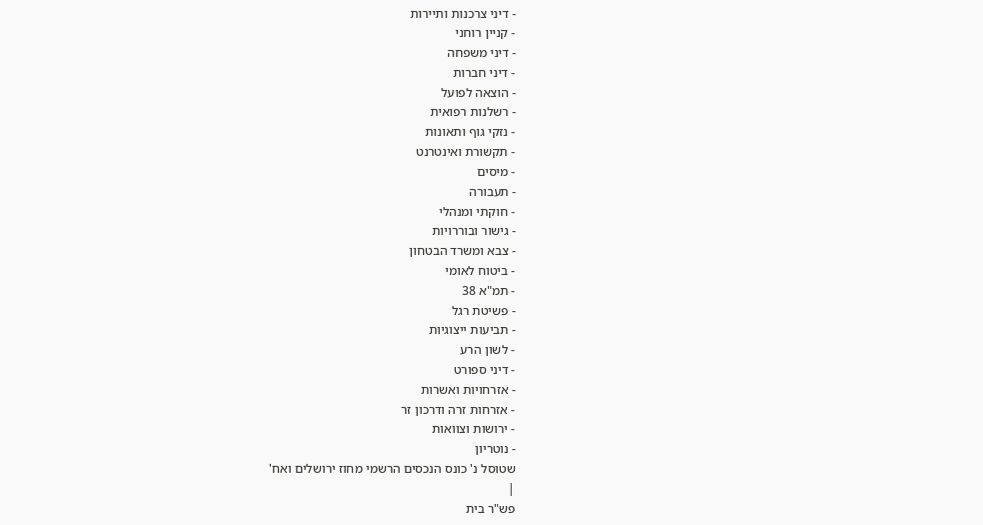- דיני צרכנות ותיירות
- קניין רוחני
- דיני משפחה
- דיני חברות
- הוצאה לפועל
- רשלנות רפואית
- נזקי גוף ותאונות
- תקשורת ואינטרנט
- מיסים
- תעבורה
- חוקתי ומנהלי
- גישור ובוררויות
- צבא ומשרד הבטחון
- ביטוח לאומי
- תמ"א 38
- פשיטת רגל
- תביעות ייצוגיות
- לשון הרע
- דיני ספורט
- אזרחויות ואשרות
- אזרחות זרה ודרכון זר
- ירושות וצוואות
- נוטריון
שטוסל נ' כונס הנכסים הרשמי מחוז ירושלים ואח'
|
פש"ר בית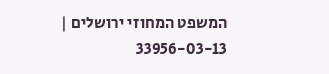המשפט המחוזי ירושלים |
33956-03-13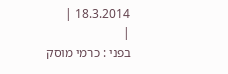18.3.2014 |
|
בפני : כרמי מוסק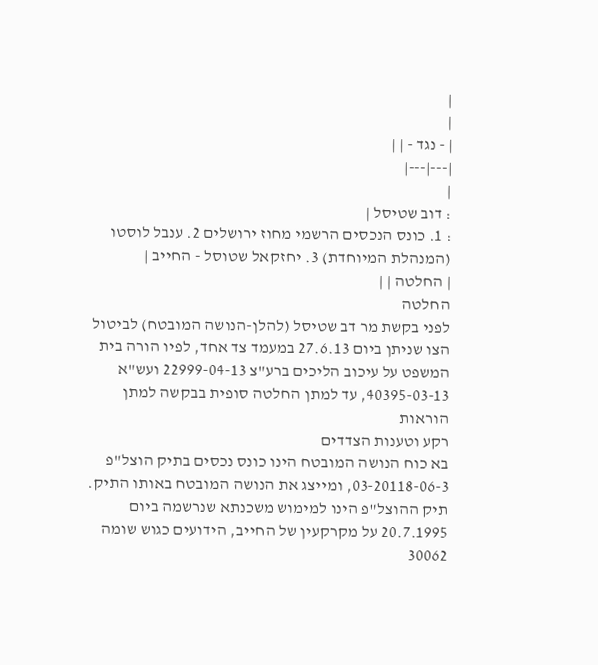|
|
| - נגד - | |
|---|---|
|
: דוב שטיסל |
: 1. כונס הנכסים הרשמי מחוז ירושלים 2. ענבל לוסטו (המנהלת המיוחדת) 3. יחזקאל שטוסל - החייב |
| החלטה | |
החלטה
לפני בקשת מר דב שטיסל (להלן-הנושה המובטח) לביטול הצו שניתן ביום 27.6.13 במעמד צד אחד, לפיו הורה בית המשפט על עיכוב הליכים ברע"צ 22999-04-13 ועש"א 40395-03-13, עד למתן החלטה סופית בבקשה למתן הוראות
רקע וטענות הצדדים
בא כוח הנושה המובטח הינו כונס נכסים בתיק הוצל"פ 03-20118-06-3, ומייצג את הנושה המובטח באותו התיק. תיק ההוצל"פ הינו למימוש משכנתא שנרשמה ביום 20.7.1995 על מקרקעין של החייב, הידועים כגוש שומה 30062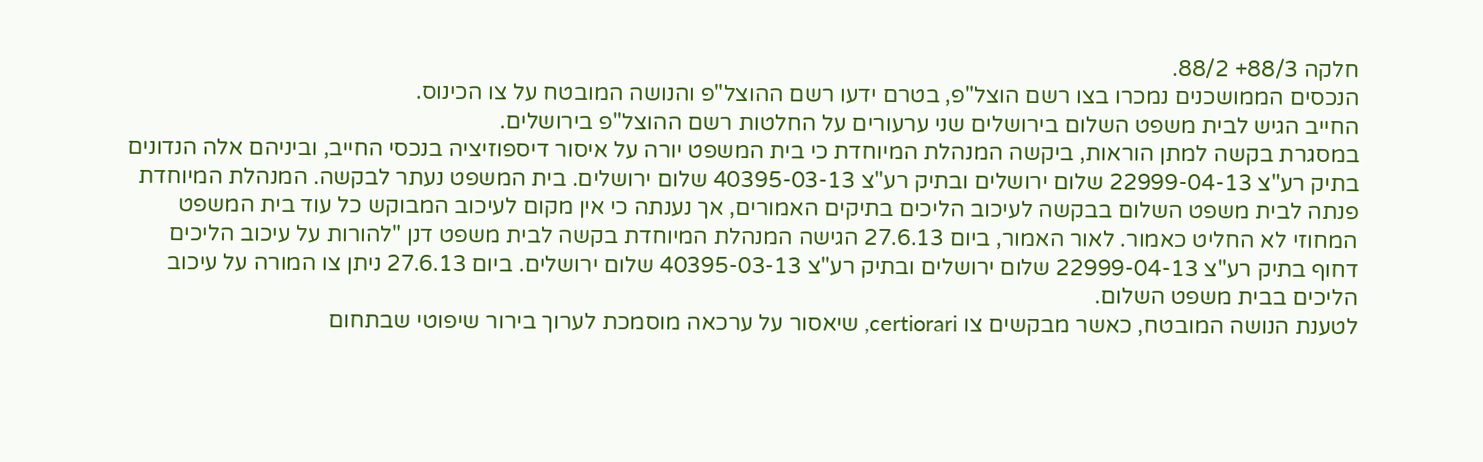חלקה 88/3+ 88/2.
הנכסים הממושכנים נמכרו בצו רשם הוצל"פ, בטרם ידעו רשם ההוצל"פ והנושה המובטח על צו הכינוס.
החייב הגיש לבית משפט השלום בירושלים שני ערעורים על החלטות רשם ההוצל"פ בירושלים.
במסגרת בקשה למתן הוראות, ביקשה המנהלת המיוחדת כי בית המשפט יורה על איסור דיספוזיציה בנכסי החייב, וביניהם אלה הנדונים בתיק רע"צ 22999-04-13 שלום ירושלים ובתיק רע"צ 40395-03-13 שלום ירושלים. בית המשפט נעתר לבקשה. המנהלת המיוחדת פנתה לבית משפט השלום בבקשה לעיכוב הליכים בתיקים האמורים, אך נענתה כי אין מקום לעיכוב המבוקש כל עוד בית המשפט המחוזי לא החליט כאמור. לאור האמור, ביום 27.6.13 הגישה המנהלת המיוחדת בקשה לבית משפט דנן "להורות על עיכוב הליכים דחוף בתיק רע"צ 22999-04-13 שלום ירושלים ובתיק רע"צ 40395-03-13 שלום ירושלים. ביום 27.6.13 ניתן צו המורה על עיכוב הליכים בבית משפט השלום.
לטענת הנושה המובטח, כאשר מבקשים צו certiorari, שיאסור על ערכאה מוסמכת לערוך בירור שיפוטי שבתחום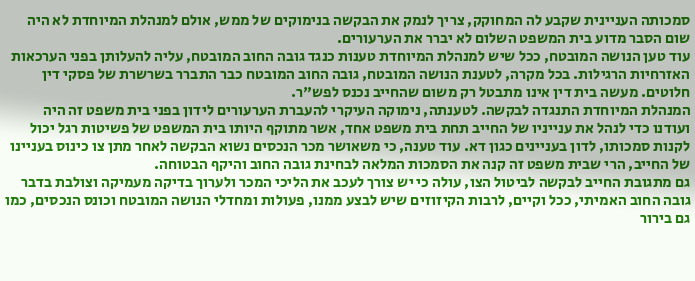סמכותה העניינית שקבע לה המחוקק, צריך לנמק את הבקשה בנימוקים של ממש, אולם למנהלת המיוחדת לא היה שום הסבר מדוע בית המשפט השלום לא יברר את הערעורים.
עוד טען הנושה המובטח, ככל שיש למנהלת המיוחדת טענות כנגד גובה החוב המובטח, עליה להעלותן בפני הערכאות האזרחיות הרגילות. בכל מקרה, לטענת הנושה המובטח, גובה החוב המובטח כבר התברר בשרשרת של פסקי דין חלוטים. מעשה בית דין אינו מתבטל רק משום שהחייב נכנס לפש"ר.
המנהלת המיוחדת התנגדה לבקשה. לטענתה, נימוקה העיקרי להעברת הערעורים לידון בפני בית משפט זה היה ועודנו כדי לנהל את ענייניו של החייב תחת בית משפט אחד, אשר מתוקף היותו בית המשפט של פשיטות רגל יכול לקנות סמכותו, לדון בעניינים כגון דא. עוד טענה, כי משאושר מכר הנכסים נשוא הבקשה לאחר מתן צו כינוס בעניינו של החייב, הרי שבית משפט זה קנה את הסמכות המלאה לבחינת גובה החוב והיקף הבטוחה.
גם מתגובת החייב לבקשה לביטול הצו, עולה כי יש צורך לעכב את הליכי המכר ולערוך בדיקה מעמיקה וצולבת בדבר גובה החוב האמיתי, ככל וקיים, לרבות הקיזוזים שיש לבצע ממנו, פעולות ומחדלי הנושה המובטח וכונס הנכסים, כמו גם בירור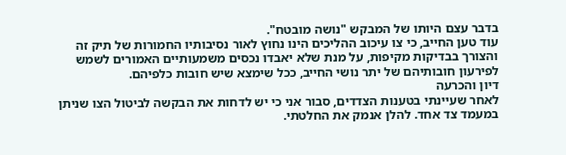בדבר עצם היותו של המבקש "נושה מובטח".
עוד טען החייב, כי צו עיכוב ההליכים הינו נחוץ לאור נסיבותיו החמורות של תיק זה והצורך בבדיקות מקיפות, על מנת שלא יאבדו נכסים משמעותיים האמורים לשמש לפירעון חובותיהם של יתר נושי החייב, ככל שימצא שיש חובות כלפיהם.
דיון והכרעה
לאחר שעיינתי בטענות הצדדים, סבור אני כי יש לדחות את הבקשה לביטול הצו שניתן במעמד צד אחד. להלן אנמק את החלטתי.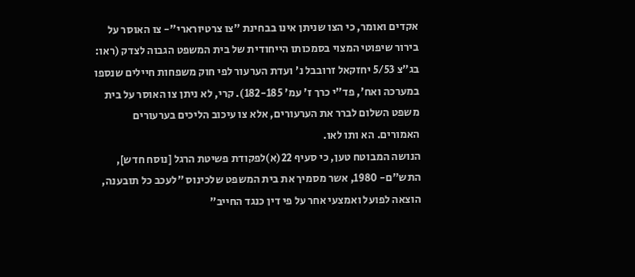אקדים ואומר, כי הצו שניתן אינו בבחינת "צו צרטיורארי"- צו האוסר על בירור שיפוטי המצוי בסמכותו הייחודית של בית המשפט הגבוה לצדק (ראו: בג"צ 5/53 יחזקאל זרובבל נ' ועדת הערעור לפי חוק משפחות חיילים שנספו במערכה ואח', פד"י כרך ז' עמ' 182-185). קרי, לא ניתן צו האוסר על בית משפט השלום לברר את הערעורים, אלא צו עיכוב הליכים בערעורים האמורים. הא ותו לאו.
הנושה המבוטח טען, כי סעיף 22(א)לפקודת פשיטת הרגל [נוסח חדש], התש"ם- 1980, אשר מסמיך את בית המשפט שלכינוס "לעכב כל תובענה, הוצאה לפועל ואמצעי אחר על פי דין כנגד החייב"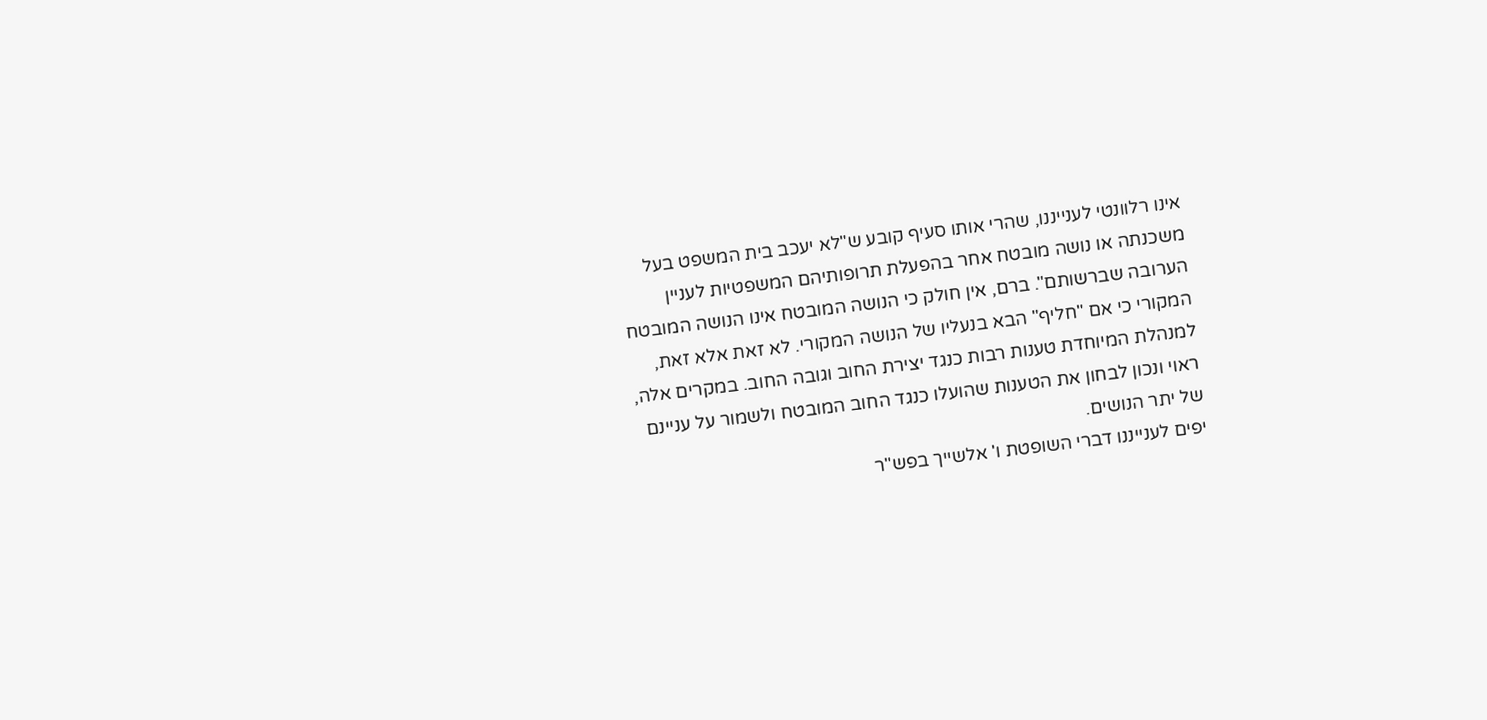אינו רלוונטי לענייננו, שהרי אותו סעיף קובע ש"לא יעכב בית המשפט בעל משכנתה או נושה מובטח אחר בהפעלת תרופותיהם המשפטיות לעניין הערובה שברשותם". ברם, אין חולק כי הנושה המובטח אינו הנושה המובטח המקורי כי אם "חליף" הבא בנעליו של הנושה המקורי. לא זאת אלא זאת, למנהלת המיוחדת טענות רבות כנגד יצירת החוב וגובה החוב. במקרים אלה, ראוי ונכון לבחון את הטענות שהועלו כנגד החוב המובטח ולשמור על עניינם של יתר הנושים.
יפים לענייננו דברי השופטת ו' אלשייך בפש"ר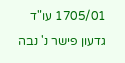1705/01 עו"ד גדעון פישר נ' נבה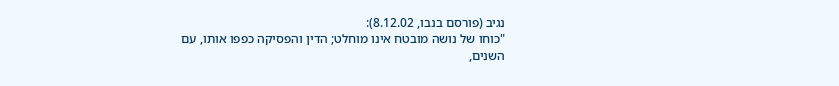נגיב (פורסם בנבו, 8.12.02):
"כוחו של נושה מובטח אינו מוחלט; הדין והפסיקה כפפו אותו, עם השנים,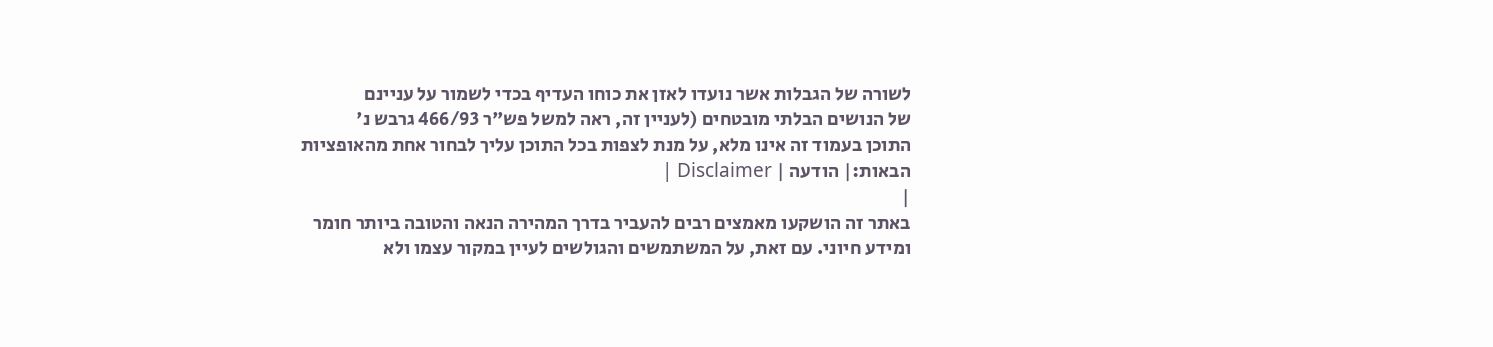לשורה של הגבלות אשר נועדו לאזן את כוחו העדיף בכדי לשמור על עניינם
של הנושים הבלתי מובטחים (לעניין זה, ראה למשל פש"ר 466/93 גרבש נ'
התוכן בעמוד זה אינו מלא, על מנת לצפות בכל התוכן עליך לבחור אחת מהאופציות הבאות:| הודעה | Disclaimer |
|
באתר זה הושקעו מאמצים רבים להעביר בדרך המהירה הנאה והטובה ביותר חומר ומידע חיוני. עם זאת, על המשתמשים והגולשים לעיין במקור עצמו ולא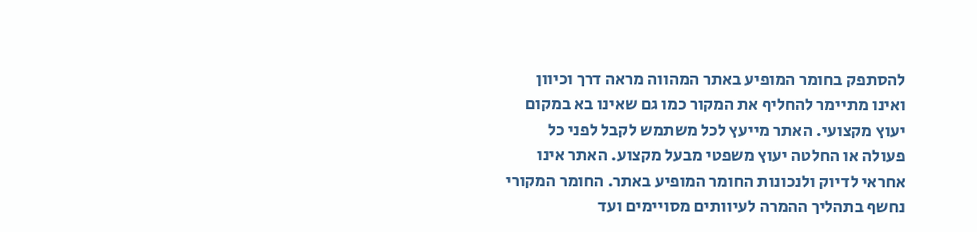להסתפק בחומר המופיע באתר המהווה מראה דרך וכיוון ואינו מתיימר להחליף את המקור כמו גם שאינו בא במקום יעוץ מקצועי. האתר מייעץ לכל משתמש לקבל לפני כל פעולה או החלטה יעוץ משפטי מבעל מקצוע. האתר אינו אחראי לדיוק ולנכונות החומר המופיע באתר. החומר המקורי נחשף בתהליך ההמרה לעיוותים מסויימים ועד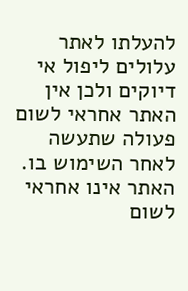להעלתו לאתר עלולים ליפול אי דיוקים ולכן אין האתר אחראי לשום פעולה שתעשה לאחר השימוש בו. האתר אינו אחראי לשום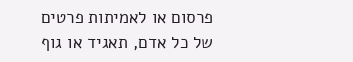פרסום או לאמיתות פרטים של כל אדם, תאגיד או גוף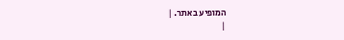המופיע באתר. |
|